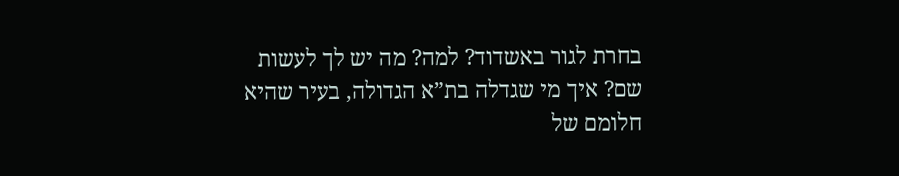בחרת לגור באשדוד? למה? מה יש לך לעשות שם? איך מי שגדלה בת”א הגדולה, בעיר שהיא חלומם של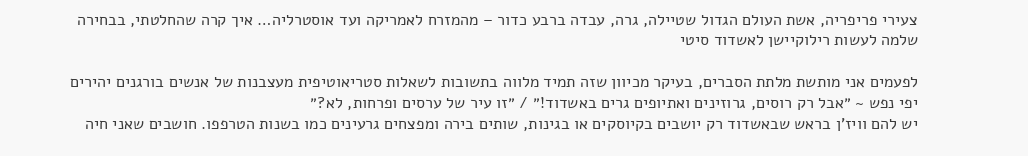צעירי פריפריה, אשת העולם הגדול שטיילה, גרה, עבדה ברבע כדור – מהמזרח לאמריקה ועד אוסטרליה… איך קרה שהחלטתי, בבחירה שלמה לעשות רילוקיישן לאשדוד סיטי

לפעמים אני מותשת מלתת הסברים, בעיקר מכיוון שזה תמיד מלווה בתשובות לשאלות סטריאוטיפית מעצבנות של אנשים בורגנים יהירים יפי נפש ~ ״אבל רק רוסים, גרוזינים ואתיופים גרים באשדוד!״ / ״זו עיר של ערסים ופרחות, לא?״
יש להם וויז’ן בראש שבאשדוד רק יושבים בקיוסקים או בגינות, שותים בירה ומפצחים גרעינים כמו בשנות הטרפפו. חושבים שאני חיה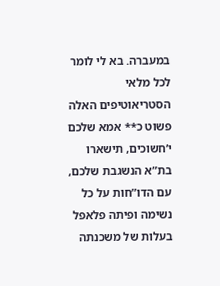במעברה. בא לי לומר לכל מלאי הסטריאוטיפים האלה פשוט כ** אמא שלכם י’חשוכים, תישארו בת”א הנשגבת שלכם, עם הדו”חות על כל נשימה ופיתה פלאפל בעלות של משכנתה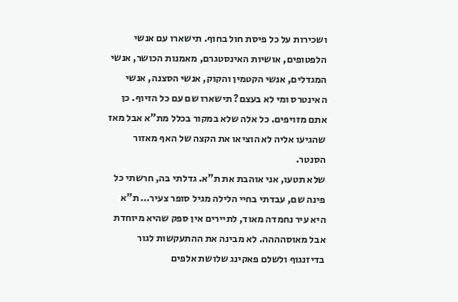ושכירות על כל פיסת חול בחוף. תישארו עם אנשי הלפטופים, אושיות האינסטגרם, מאמנות הכושר, אנשי המגדלים, אנשי הקטמין והקוק, אנשי הסצנה, אנשי האינטרס ומי לא בעצם? תישארו שם עם כל הזיוף. כן אתם מזויפים. כל אלה שלא במקור בכלל מת”א אבל מאז שהגיעו אליה לא הוציאו את הקצה של האף מאזור הסנטר.
שלא תטעו, אני אוהבת את ת”א. גדלתי בה, חרשתי כל פינה שם, עבדתי בחיי הלילה מגיל סופר צעיר… ת”א היא עיר נחמדה מאוד, לתיירים אין ספק שהיא מיוחדת אבל מאוסהההה. לא מבינה את ההתעקשות לגור בדיזנגוף ולשלם פאקינג שלושת אלפים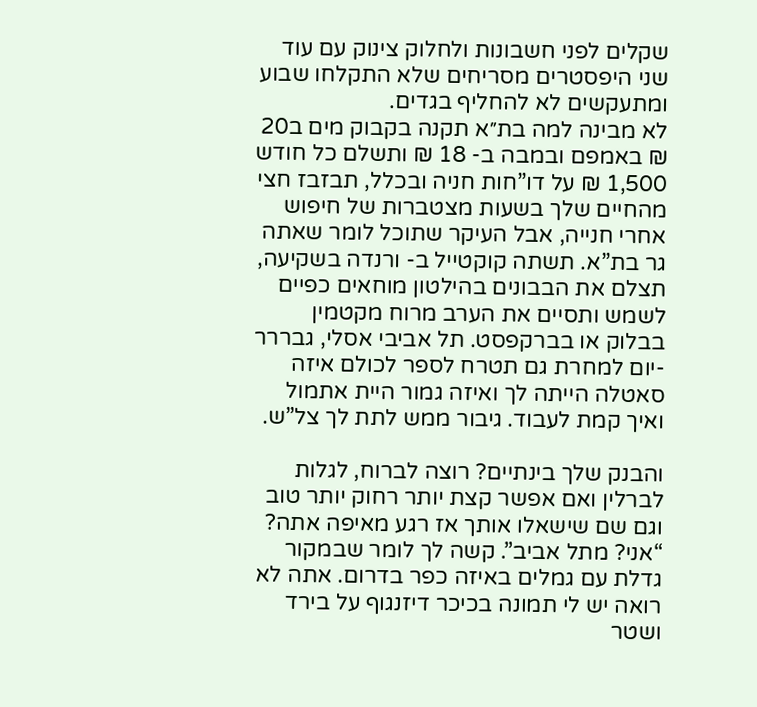שקלים לפני חשבונות ולחלוק צינוק עם עוד שני היפסטרים מסריחים שלא התקלחו שבוע ומתעקשים לא להחליף בגדים.
לא מבינה למה בת״א תקנה בקבוק מים ב20 ₪ באמפם ובמבה ב- 18 ₪ ותשלם כל חודש 1,500 ₪ על דו”חות חניה ובכלל, תבזבז חצי מהחיים שלך בשעות מצטברות של חיפוש אחרי חנייה, אבל העיקר שתוכל לומר שאתה גר בת”א. תשתה קוקטייל ב- ורנדה בשקיעה, תצלם את הבבונים בהילטון מוחאים כפיים לשמש ותסיים את הערב מרוח מקטמין בבלוק או בברקפסט. תל אביבי אסלי, גבררר -יום למחרת גם תטרח לספר לכולם איזה סאטלה הייתה לך ואיזה גמור היית אתמול ואיך קמת לעבוד. גיבור ממש לתת לך צל”ש.

והבנק שלך בינתיים? רוצה לברוח, לגלות לברלין ואם אפשר קצת יותר רחוק יותר טוב וגם שם שישאלו אותך אז רגע מאיפה אתה? “אני? מתל אביב”. קשה לך לומר שבמקור גדלת עם גמלים באיזה כפר בדרום. אתה לא רואה יש לי תמונה בכיכר דיזנגוף על בירד ושטר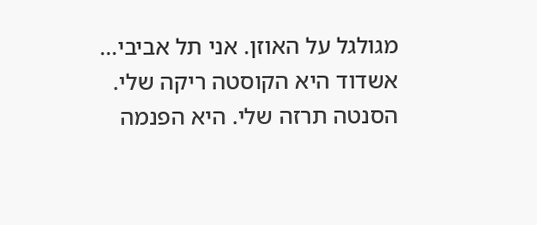מגולגל על האוזן. אני תל אביבי…
אשדוד היא הקוסטה ריקה שלי. הסנטה תרזה שלי. היא הפנמה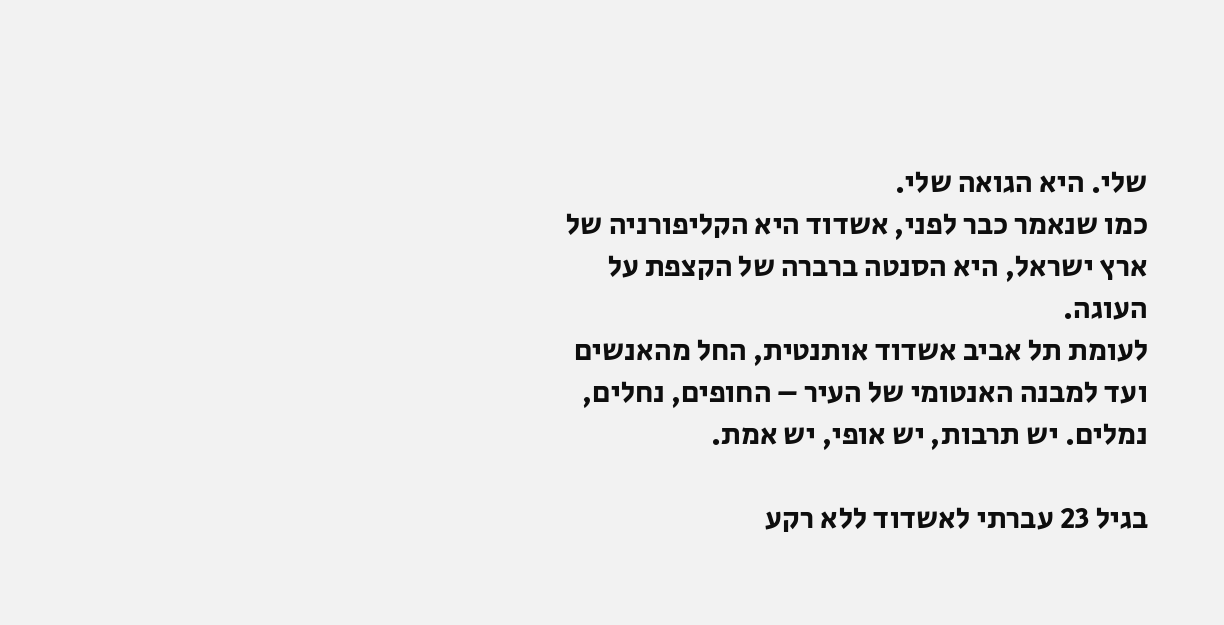שלי. היא הגואה שלי.
כמו שנאמר כבר לפני, אשדוד היא הקליפורניה של ארץ ישראל, היא הסנטה ברברה של הקצפת על העוגה.
לעומת תל אביב אשדוד אותנטית, החל מהאנשים ועד למבנה האנטומי של העיר – החופים, נחלים, נמלים. יש תרבות, יש אופי, יש אמת.

בגיל 23 עברתי לאשדוד ללא רקע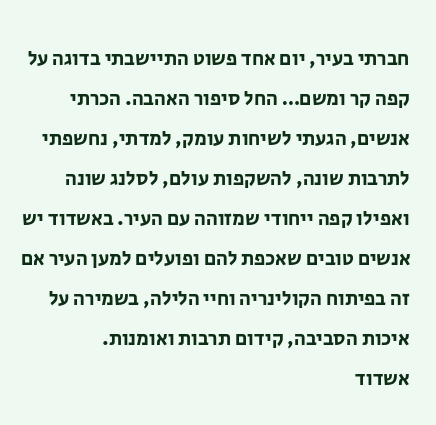חברתי בעיר, יום אחד פשוט התיישבתי בדוגה על קפה קר ומשם… החל סיפור האהבה. הכרתי אנשים, הגעתי לשיחות עומק, למדתי, נחשפתי לתרבות שונה, להשקפות עולם, לסלנג שונה ואפילו קפה ייחודי שמזוהה עם העיר. באשדוד יש אנשים טובים שאכפת להם ופועלים למען העיר אם זה בפיתוח הקולינריה וחיי הלילה, בשמירה על איכות הסביבה, קידום תרבות ואומנות.
אשדוד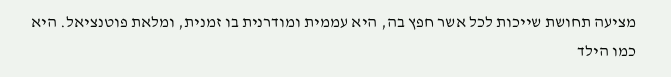מציעה תחושת שייכות לכל אשר חפץ בה, היא עממית ומודרנית בו זמנית, ומלאת פוטנציאל. היא כמו הילד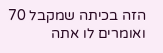הזה בכיתה שמקבל 70 ואומרים לו אתה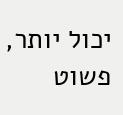יכול יותר, פשוט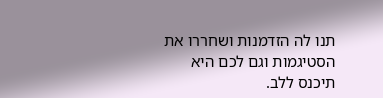תנו לה הזדמנות ושחררו את הסטיגמות וגם לכם היא תיכנס ללב.